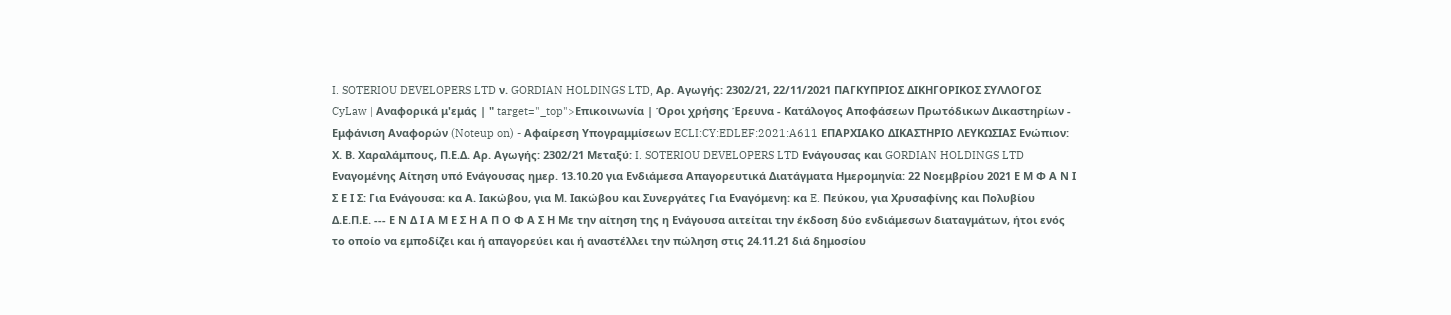I. SOTERIOU DEVELOPERS LTD ν. GORDIAN HOLDINGS LTD, Αρ. Αγωγής: 2302/21, 22/11/2021 ΠΑΓΚΥΠΡΙΟΣ ΔΙΚΗΓΟΡΙΚΟΣ ΣΥΛΛΟΓΟΣ CyLaw | Αναφορικά μ'εμάς | " target="_top">Επικοινωνία | Όροι χρήσης Έρευνα - Κατάλογος Αποφάσεων Πρωτόδικων Δικαστηρίων - Εμφάνιση Αναφορών (Noteup on) - Αφαίρεση Υπογραμμίσεων ECLI:CY:EDLEF:2021:A611 ΕΠΑΡΧΙΑΚΟ ΔΙΚΑΣΤΗΡΙΟ ΛΕΥΚΩΣΙΑΣ Ενώπιον: Χ. Β. Χαραλάμπους, Π.Ε.Δ. Αρ. Αγωγής: 2302/21 Μεταξύ: I. SOTERIOU DEVELOPERS LTD Ενάγουσας και GORDIAN HOLDINGS LTD Εναγομένης Αίτηση υπό Ενάγουσας ημερ. 13.10.20 για Ενδιάμεσα Απαγορευτικά Διατάγματα Ημερομηνία: 22 Νοεμβρίου 2021 Ε Μ Φ Α Ν Ι Σ Ε Ι Σ: Για Ενάγουσα: κα Α. Ιακώβου, για Μ. Ιακώβου και Συνεργάτες Για Εναγόμενη: κα E. Πεύκου, για Χρυσαφίνης και Πολυβίου Δ.Ε.Π.Ε. --- Ε Ν Δ Ι Α Μ Ε Σ Η Α Π Ο Φ Α Σ Η Με την αίτηση της η Ενάγουσα αιτείται την έκδοση δύο ενδιάμεσων διαταγμάτων, ήτοι ενός το οποίο να εμποδίζει και ή απαγορεύει και ή αναστέλλει την πώληση στις 24.11.21 διά δημοσίου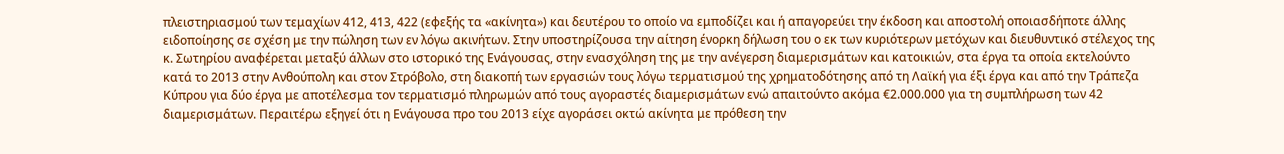πλειστηριασμού των τεμαχίων 412, 413, 422 (εφεξής τα «ακίνητα») και δευτέρου το οποίο να εμποδίζει και ή απαγορεύει την έκδοση και αποστολή οποιασδήποτε άλλης ειδοποίησης σε σχέση με την πώληση των εν λόγω ακινήτων. Στην υποστηρίζουσα την αίτηση ένορκη δήλωση του ο εκ των κυριότερων μετόχων και διευθυντικό στέλεχος της κ. Σωτηρίου αναφέρεται μεταξύ άλλων στο ιστορικό της Ενάγουσας, στην ενασχόληση της με την ανέγερση διαμερισμάτων και κατοικιών, στα έργα τα οποία εκτελούντο κατά το 2013 στην Ανθούπολη και στον Στρόβολο, στη διακοπή των εργασιών τους λόγω τερματισμού της χρηματοδότησης από τη Λαϊκή για έξι έργα και από την Τράπεζα Κύπρου για δύο έργα με αποτέλεσμα τον τερματισμό πληρωμών από τους αγοραστές διαμερισμάτων ενώ απαιτούντο ακόμα €2.000.000 για τη συμπλήρωση των 42 διαμερισμάτων. Περαιτέρω εξηγεί ότι η Ενάγουσα προ του 2013 είχε αγοράσει οκτώ ακίνητα με πρόθεση την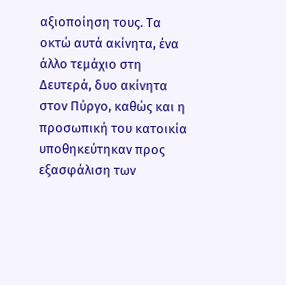αξιοποίηση τους. Τα οκτώ αυτά ακίνητα, ένα άλλο τεμάχιο στη Δευτερά, δυο ακίνητα στον Πύργο, καθώς και η προσωπική του κατοικία υποθηκεύτηκαν προς εξασφάλιση των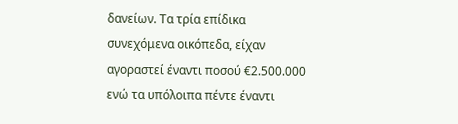δανείων. Τα τρία επίδικα συνεχόμενα οικόπεδα, είχαν αγοραστεί έναντι ποσού €2.500.000 ενώ τα υπόλοιπα πέντε έναντι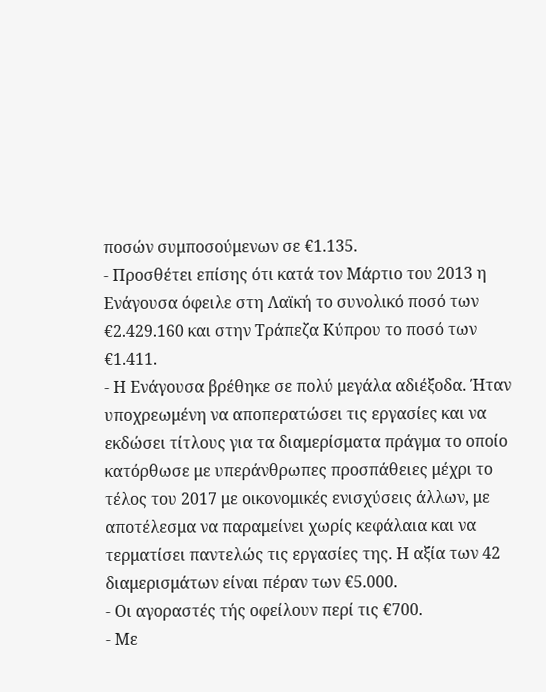ποσών συμποσούμενων σε €1.135.
- Προσθέτει επίσης ότι κατά τον Μάρτιο του 2013 η Ενάγουσα όφειλε στη Λαϊκή το συνολικό ποσό των €2.429.160 και στην Τράπεζα Κύπρου το ποσό των €1.411.
- Η Ενάγουσα βρέθηκε σε πολύ μεγάλα αδιέξοδα. Ήταν υποχρεωμένη να αποπερατώσει τις εργασίες και να εκδώσει τίτλους για τα διαμερίσματα πράγμα το οποίο κατόρθωσε με υπεράνθρωπες προσπάθειες μέχρι το τέλος του 2017 με οικονομικές ενισχύσεις άλλων, με αποτέλεσμα να παραμείνει χωρίς κεφάλαια και να τερματίσει παντελώς τις εργασίες της. Η αξία των 42 διαμερισμάτων είναι πέραν των €5.000.
- Οι αγοραστές τής οφείλουν περί τις €700.
- Με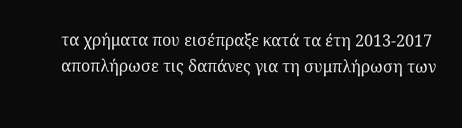τα χρήματα που εισέπραξε κατά τα έτη 2013-2017 αποπλήρωσε τις δαπάνες για τη συμπλήρωση των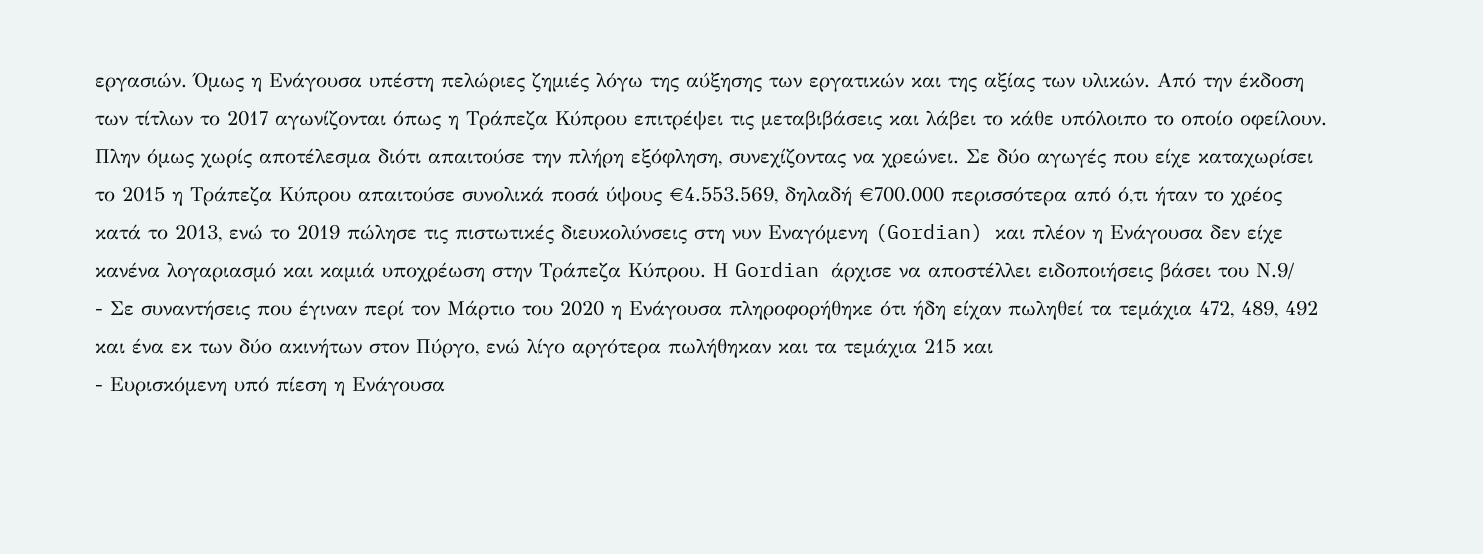εργασιών. Όμως η Ενάγουσα υπέστη πελώριες ζημιές λόγω της αύξησης των εργατικών και της αξίας των υλικών. Από την έκδοση των τίτλων το 2017 αγωνίζονται όπως η Τράπεζα Κύπρου επιτρέψει τις μεταβιβάσεις και λάβει το κάθε υπόλοιπο το οποίο οφείλουν. Πλην όμως χωρίς αποτέλεσμα διότι απαιτούσε την πλήρη εξόφληση, συνεχίζοντας να χρεώνει. Σε δύο αγωγές που είχε καταχωρίσει το 2015 η Τράπεζα Κύπρου απαιτούσε συνολικά ποσά ύψους €4.553.569, δηλαδή €700.000 περισσότερα από ό,τι ήταν το χρέος κατά το 2013, ενώ το 2019 πώλησε τις πιστωτικές διευκολύνσεις στη νυν Εναγόμενη (Gordian) και πλέον η Ενάγουσα δεν είχε κανένα λογαριασμό και καμιά υποχρέωση στην Τράπεζα Κύπρου. Η Gordian άρχισε να αποστέλλει ειδοποιήσεις βάσει του Ν.9/
- Σε συναντήσεις που έγιναν περί τον Μάρτιο του 2020 η Ενάγουσα πληροφορήθηκε ότι ήδη είχαν πωληθεί τα τεμάχια 472, 489, 492 και ένα εκ των δύο ακινήτων στον Πύργο, ενώ λίγο αργότερα πωλήθηκαν και τα τεμάχια 215 και
- Ευρισκόμενη υπό πίεση η Ενάγουσα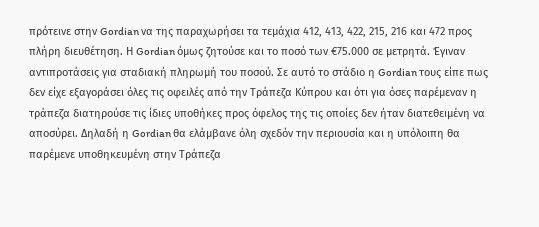πρότεινε στην Gordian να της παραχωρήσει τα τεμάχια 412, 413, 422, 215, 216 και 472 προς πλήρη διευθέτηση. Η Gordian όμως ζητούσε και το ποσό των €75.000 σε μετρητά. Έγιναν αντιπροτάσεις για σταδιακή πληρωμή του ποσού. Σε αυτό το στάδιο η Gordian τους είπε πως δεν είχε εξαγοράσει όλες τις οφειλές από την Τράπεζα Κύπρου και ότι για όσες παρέμεναν η τράπεζα διατηρούσε τις ίδιες υποθήκες προς όφελος της τις οποίες δεν ήταν διατεθειμένη να αποσύρει. Δηλαδή η Gordian θα ελάμβανε όλη σχεδόν την περιουσία και η υπόλοιπη θα παρέμενε υποθηκευμένη στην Τράπεζα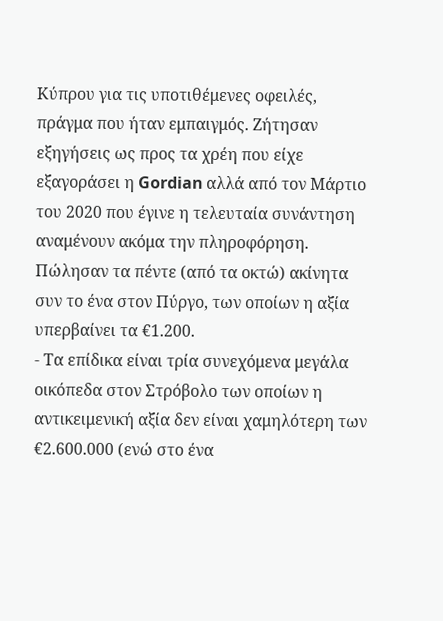Κύπρου για τις υποτιθέμενες οφειλές, πράγμα που ήταν εμπαιγμός. Ζήτησαν εξηγήσεις ως προς τα χρέη που είχε εξαγοράσει η Gordian αλλά από τον Μάρτιο του 2020 που έγινε η τελευταία συνάντηση αναμένουν ακόμα την πληροφόρηση. Πώλησαν τα πέντε (από τα οκτώ) ακίνητα συν το ένα στον Πύργο, των οποίων η αξία υπερβαίνει τα €1.200.
- Τα επίδικα είναι τρία συνεχόμενα μεγάλα οικόπεδα στον Στρόβολο των οποίων η αντικειμενική αξία δεν είναι χαμηλότερη των €2.600.000 (ενώ στο ένα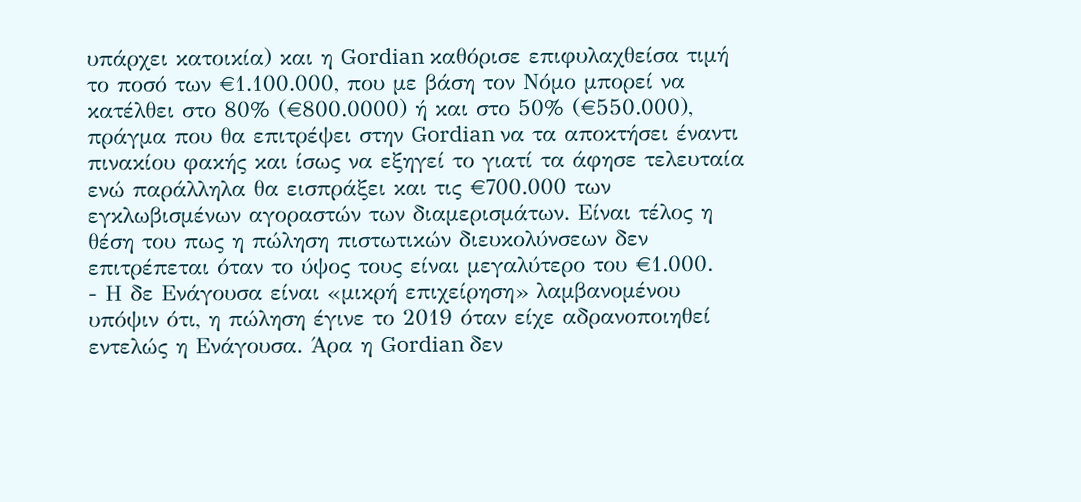υπάρχει κατοικία) και η Gordian καθόρισε επιφυλαχθείσα τιμή το ποσό των €1.100.000, που με βάση τον Νόμο μπορεί να κατέλθει στο 80% (€800.0000) ή και στο 50% (€550.000), πράγμα που θα επιτρέψει στην Gordian να τα αποκτήσει έναντι πινακίου φακής και ίσως να εξηγεί το γιατί τα άφησε τελευταία ενώ παράλληλα θα εισπράξει και τις €700.000 των εγκλωβισμένων αγοραστών των διαμερισμάτων. Είναι τέλος η θέση του πως η πώληση πιστωτικών διευκολύνσεων δεν επιτρέπεται όταν το ύψος τους είναι μεγαλύτερο του €1.000.
- Η δε Ενάγουσα είναι «μικρή επιχείρηση» λαμβανομένου υπόψιν ότι, η πώληση έγινε το 2019 όταν είχε αδρανοποιηθεί εντελώς η Ενάγουσα. Άρα η Gordian δεν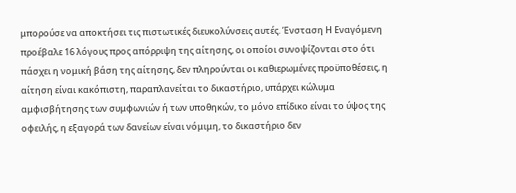μπορούσε να αποκτήσει τις πιστωτικές διευκολύνσεις αυτές. Ένσταση Η Εναγόμενη προέβαλε 16 λόγους προς απόρριψη της αίτησης, οι οποίοι συνοψίζονται στο ότι πάσχει η νομική βάση της αίτησης, δεν πληρούνται οι καθιερωμένες προϋποθέσεις, η αίτηση είναι κακόπιστη, παραπλανείται το δικαστήριο, υπάρχει κώλυμα αμφισβήτησης των συμφωνιών ή των υποθηκών, το μόνο επίδικο είναι το ύψος της οφειλής, η εξαγορά των δανείων είναι νόμιμη, το δικαστήριο δεν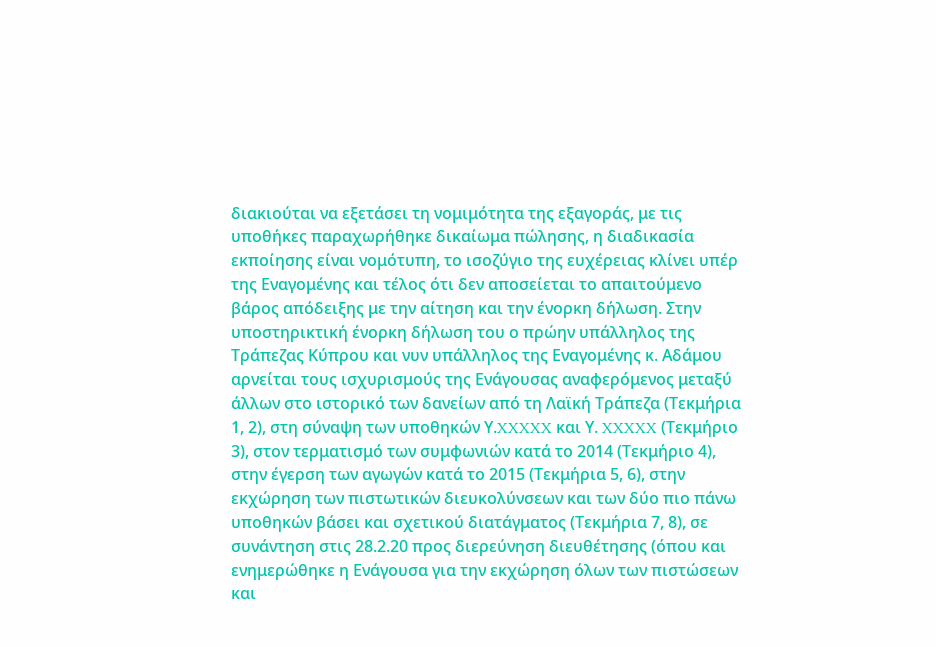διακιούται να εξετάσει τη νομιμότητα της εξαγοράς, με τις υποθήκες παραχωρήθηκε δικαίωμα πώλησης, η διαδικασία εκποίησης είναι νομότυπη, το ισοζύγιο της ευχέρειας κλίνει υπέρ της Εναγομένης και τέλος ότι δεν αποσείεται το απαιτούμενο βάρος απόδειξης με την αίτηση και την ένορκη δήλωση. Στην υποστηρικτική ένορκη δήλωση του ο πρώην υπάλληλος της Τράπεζας Κύπρου και νυν υπάλληλος της Εναγομένης κ. Αδάμου αρνείται τους ισχυρισμούς της Ενάγουσας αναφερόμενος μεταξύ άλλων στο ιστορικό των δανείων από τη Λαϊκή Τράπεζα (Τεκμήρια 1, 2), στη σύναψη των υποθηκών Υ.XXXXX και Υ. XXXXX (Τεκμήριο 3), στον τερματισμό των συμφωνιών κατά το 2014 (Τεκμήριο 4), στην έγερση των αγωγών κατά το 2015 (Τεκμήρια 5, 6), στην εκχώρηση των πιστωτικών διευκολύνσεων και των δύο πιο πάνω υποθηκών βάσει και σχετικού διατάγματος (Τεκμήρια 7, 8), σε συνάντηση στις 28.2.20 προς διερεύνηση διευθέτησης (όπου και ενημερώθηκε η Ενάγουσα για την εκχώρηση όλων των πιστώσεων και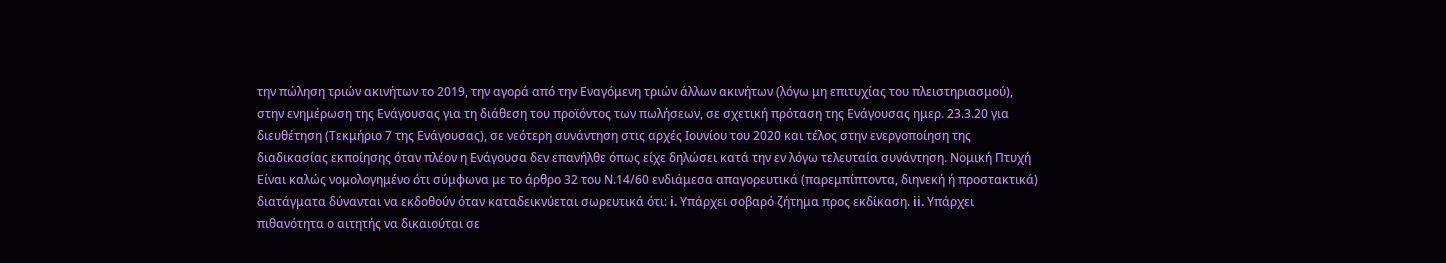την πώληση τριών ακινήτων το 2019, την αγορά από την Εναγόμενη τριών άλλων ακινήτων (λόγω μη επιτυχίας του πλειστηριασμού), στην ενημέρωση της Ενάγουσας για τη διάθεση του προϊόντος των πωλήσεων, σε σχετική πρόταση της Ενάγουσας ημερ. 23.3.20 για διευθέτηση (Τεκμήριο 7 της Ενάγουσας), σε νεότερη συνάντηση στις αρχές Ιουνίου του 2020 και τέλος στην ενεργοποίηση της διαδικασίας εκποίησης όταν πλέον η Ενάγουσα δεν επανήλθε όπως είχε δηλώσει κατά την εν λόγω τελευταία συνάντηση. Νομική Πτυχή Είναι καλώς νομολογημένο ότι σύμφωνα με το άρθρο 32 του Ν.14/60 ενδιάμεσα απαγορευτικά (παρεμπίπτοντα, διηνεκή ή προστακτικά) διατάγματα δύνανται να εκδοθούν όταν καταδεικνύεται σωρευτικά ότι: i. Υπάρχει σοβαρό ζήτημα προς εκδίκαση. ii. Υπάρχει πιθανότητα ο αιτητής να δικαιούται σε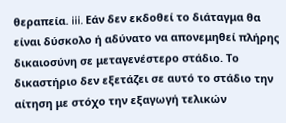θεραπεία. iii. Εάν δεν εκδοθεί το διάταγμα θα είναι δύσκολο ή αδύνατο να απονεμηθεί πλήρης δικαιοσύνη σε μεταγενέστερο στάδιο. Το δικαστήριο δεν εξετάζει σε αυτό το στάδιο την αίτηση με στόχο την εξαγωγή τελικών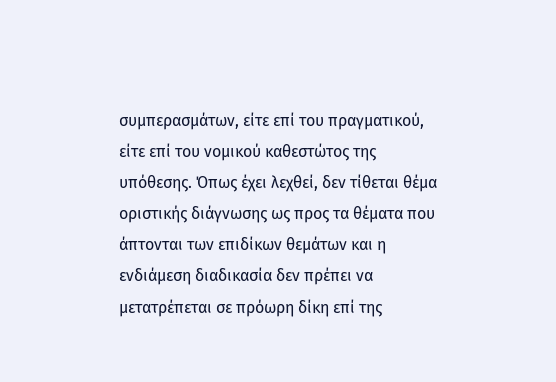συμπερασμάτων, είτε επί του πραγματικού, είτε επί του νομικού καθεστώτος της υπόθεσης. Όπως έχει λεχθεί, δεν τίθεται θέμα οριστικής διάγνωσης ως προς τα θέματα που άπτονται των επιδίκων θεμάτων και η ενδιάμεση διαδικασία δεν πρέπει να μετατρέπεται σε πρόωρη δίκη επί της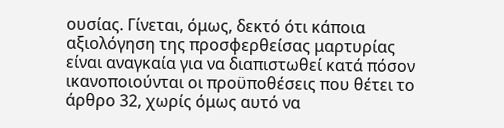ουσίας. Γίνεται, όμως, δεκτό ότι κάποια αξιολόγηση της προσφερθείσας μαρτυρίας είναι αναγκαία για να διαπιστωθεί κατά πόσον ικανοποιούνται οι προϋποθέσεις που θέτει το άρθρο 32, χωρίς όμως αυτό να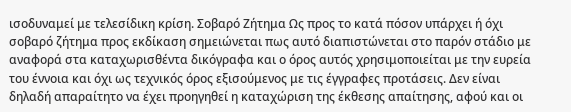ισοδυναμεί με τελεσίδικη κρίση. Σοβαρό Ζήτημα Ως προς το κατά πόσον υπάρχει ή όχι σοβαρό ζήτημα προς εκδίκαση σημειώνεται πως αυτό διαπιστώνεται στο παρόν στάδιο με αναφορά στα καταχωρισθέντα δικόγραφα και ο όρος αυτός χρησιμοποιείται με την ευρεία του έννοια και όχι ως τεχνικός όρος εξισούμενος με τις έγγραφες προτάσεις. Δεν είναι δηλαδή απαραίτητο να έχει προηγηθεί η καταχώριση της έκθεσης απαίτησης, αφού και οι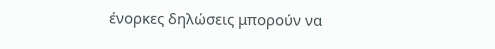ένορκες δηλώσεις μπορούν να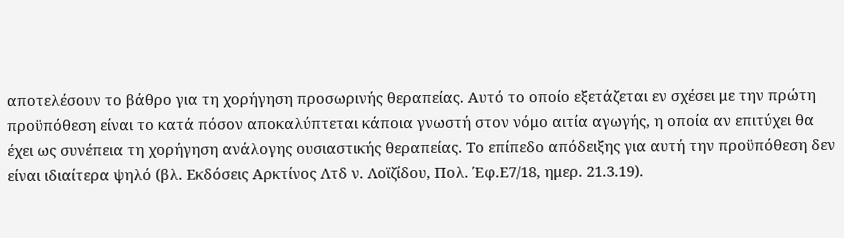αποτελέσουν το βάθρο για τη χορήγηση προσωρινής θεραπείας. Αυτό το οποίο εξετάζεται εν σχέσει με την πρώτη προϋπόθεση είναι το κατά πόσον αποκαλύπτεται κάποια γνωστή στον νόμο αιτία αγωγής, η οποία αν επιτύχει θα έχει ως συνέπεια τη χορήγηση ανάλογης ουσιαστικής θεραπείας. Το επίπεδο απόδειξης για αυτή την προϋπόθεση δεν είναι ιδιαίτερα ψηλό (βλ. Εκδόσεις Αρκτίνος Λτδ ν. Λοϊζίδου, Πολ. Έφ.Ε7/18, ημερ. 21.3.19).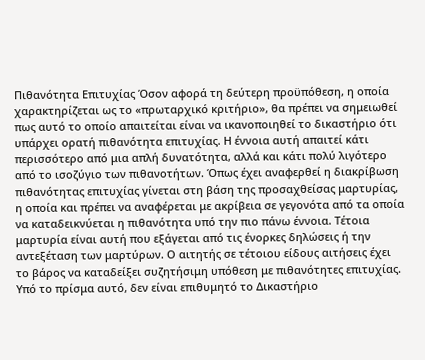Πιθανότητα Επιτυχίας Όσον αφορά τη δεύτερη προϋπόθεση, η οποία χαρακτηρίζεται ως το «πρωταρχικό κριτήριο», θα πρέπει να σημειωθεί πως αυτό το οποίο απαιτείται είναι να ικανοποιηθεί το δικαστήριο ότι υπάρχει ορατή πιθανότητα επιτυχίας. Η έννοια αυτή απαιτεί κάτι περισσότερο από μια απλή δυνατότητα, αλλά και κάτι πολύ λιγότερο από το ισοζύγιο των πιθανοτήτων. Όπως έχει αναφερθεί η διακρίβωση πιθανότητας επιτυχίας γίνεται στη βάση της προσαχθείσας μαρτυρίας, η οποία και πρέπει να αναφέρεται με ακρίβεια σε γεγονότα από τα οποία να καταδεικνύεται η πιθανότητα υπό την πιο πάνω έννοια. Τέτοια μαρτυρία είναι αυτή που εξάγεται από τις ένορκες δηλώσεις ή την αντεξέταση των μαρτύρων. Ο αιτητής σε τέτοιου είδους αιτήσεις έχει το βάρος να καταδείξει συζητήσιμη υπόθεση με πιθανότητες επιτυχίας. Υπό το πρίσμα αυτό, δεν είναι επιθυμητό το Δικαστήριο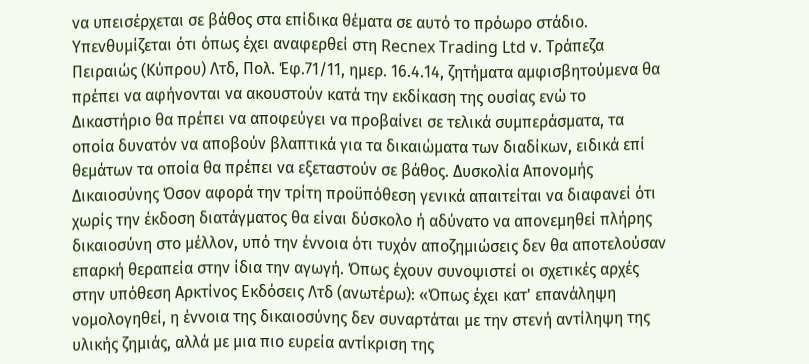να υπεισέρχεται σε βάθος στα επίδικα θέματα σε αυτό το πρόωρο στάδιο. Υπενθυμίζεται ότι όπως έχει αναφερθεί στη Recnex Trading Ltd ν. Τράπεζα Πειραιώς (Κύπρου) Λτδ, Πολ. Έφ.71/11, ημερ. 16.4.14, ζητήματα αμφισβητούμενα θα πρέπει να αφήνονται να ακουστούν κατά την εκδίκαση της ουσίας ενώ το Δικαστήριο θα πρέπει να αποφεύγει να προβαίνει σε τελικά συμπεράσματα, τα οποία δυνατόν να αποβούν βλαπτικά για τα δικαιώματα των διαδίκων, ειδικά επί θεμάτων τα οποία θα πρέπει να εξεταστούν σε βάθος. Δυσκολία Απονομής Δικαιοσύνης Όσον αφορά την τρίτη προϋπόθεση γενικά απαιτείται να διαφανεί ότι χωρίς την έκδοση διατάγματος θα είναι δύσκολο ή αδύνατο να απονεμηθεί πλήρης δικαιοσύνη στο μέλλον, υπό την έννοια ότι τυχόν αποζημιώσεις δεν θα αποτελούσαν επαρκή θεραπεία στην ίδια την αγωγή. Όπως έχουν συνοψιστεί οι σχετικές αρχές στην υπόθεση Αρκτίνος Εκδόσεις Λτδ (ανωτέρω): «Όπως έχει κατ' επανάληψη νομολογηθεί, η έννοια της δικαιοσύνης δεν συναρτάται με την στενή αντίληψη της υλικής ζημιάς, αλλά με μια πιο ευρεία αντίκριση της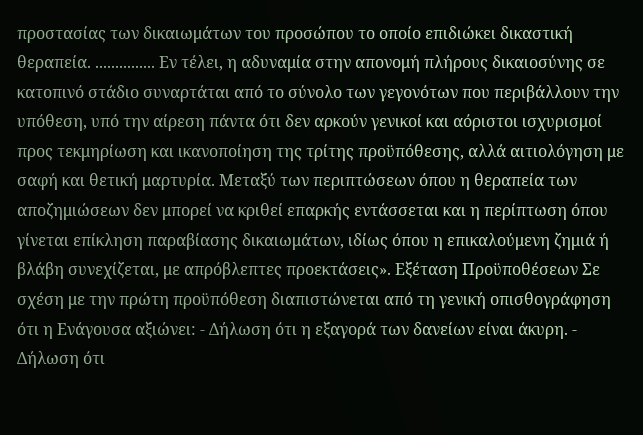προστασίας των δικαιωμάτων του προσώπου το οποίο επιδιώκει δικαστική θεραπεία. ............... Εν τέλει, η αδυναμία στην απονομή πλήρους δικαιοσύνης σε κατοπινό στάδιο συναρτάται από το σύνολο των γεγονότων που περιβάλλουν την υπόθεση, υπό την αίρεση πάντα ότι δεν αρκούν γενικοί και αόριστοι ισχυρισμοί προς τεκμηρίωση και ικανοποίηση της τρίτης προϋπόθεσης, αλλά αιτιολόγηση με σαφή και θετική μαρτυρία. Μεταξύ των περιπτώσεων όπου η θεραπεία των αποζημιώσεων δεν μπορεί να κριθεί επαρκής εντάσσεται και η περίπτωση όπου γίνεται επίκληση παραβίασης δικαιωμάτων, ιδίως όπου η επικαλούμενη ζημιά ή βλάβη συνεχίζεται, με απρόβλεπτες προεκτάσεις». Εξέταση Προϋποθέσεων Σε σχέση με την πρώτη προϋπόθεση διαπιστώνεται από τη γενική οπισθογράφηση ότι η Ενάγουσα αξιώνει: - Δήλωση ότι η εξαγορά των δανείων είναι άκυρη. - Δήλωση ότι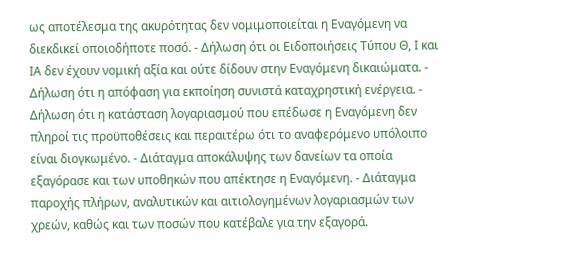ως αποτέλεσμα της ακυρότητας δεν νομιμοποιείται η Εναγόμενη να διεκδικεί οποιοδήποτε ποσό. - Δήλωση ότι οι Ειδοποιήσεις Τύπου Θ, Ι και ΙΑ δεν έχουν νομική αξία και ούτε δίδουν στην Εναγόμενη δικαιώματα. - Δήλωση ότι η απόφαση για εκποίηση συνιστά καταχρηστική ενέργεια. - Δήλωση ότι η κατάσταση λογαριασμού που επέδωσε η Εναγόμενη δεν πληροί τις προϋποθέσεις και περαιτέρω ότι το αναφερόμενο υπόλοιπο είναι διογκωμένο. - Διάταγμα αποκάλυψης των δανείων τα οποία εξαγόρασε και των υποθηκών που απέκτησε η Εναγόμενη. - Διάταγμα παροχής πλήρων, αναλυτικών και αιτιολογημένων λογαριασμών των χρεών, καθώς και των ποσών που κατέβαλε για την εξαγορά.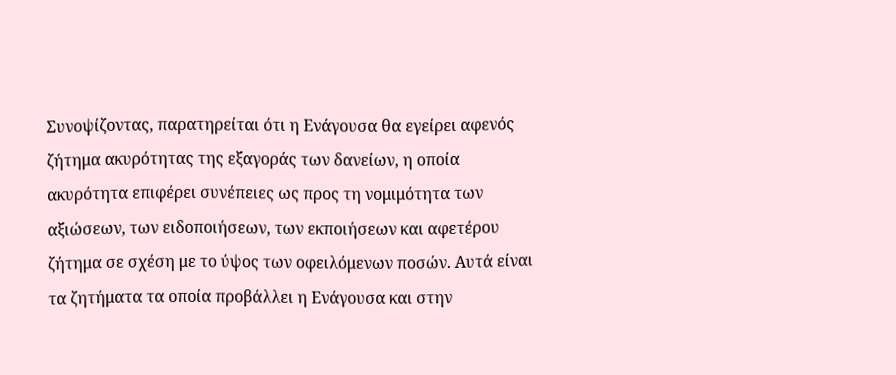Συνοψίζοντας, παρατηρείται ότι η Ενάγουσα θα εγείρει αφενός ζήτημα ακυρότητας της εξαγοράς των δανείων, η οποία ακυρότητα επιφέρει συνέπειες ως προς τη νομιμότητα των αξιώσεων, των ειδοποιήσεων, των εκποιήσεων και αφετέρου ζήτημα σε σχέση με το ύψος των οφειλόμενων ποσών. Αυτά είναι τα ζητήματα τα οποία προβάλλει η Ενάγουσα και στην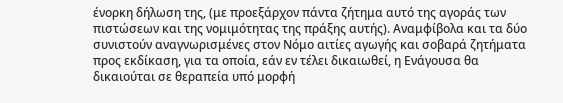ένορκη δήλωση της, (με προεξάρχον πάντα ζήτημα αυτό της αγοράς των πιστώσεων και της νομιμότητας της πράξης αυτής). Αναμφίβολα και τα δύο συνιστούν αναγνωρισμένες στον Νόμο αιτίες αγωγής και σοβαρά ζητήματα προς εκδίκαση, για τα οποία, εάν εν τέλει δικαιωθεί, η Ενάγουσα θα δικαιούται σε θεραπεία υπό μορφή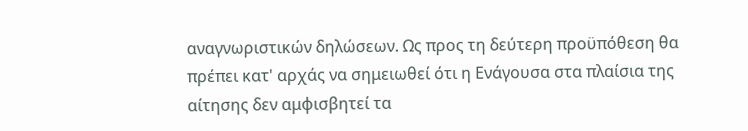αναγνωριστικών δηλώσεων. Ως προς τη δεύτερη προϋπόθεση θα πρέπει κατ' αρχάς να σημειωθεί ότι η Ενάγουσα στα πλαίσια της αίτησης δεν αμφισβητεί τα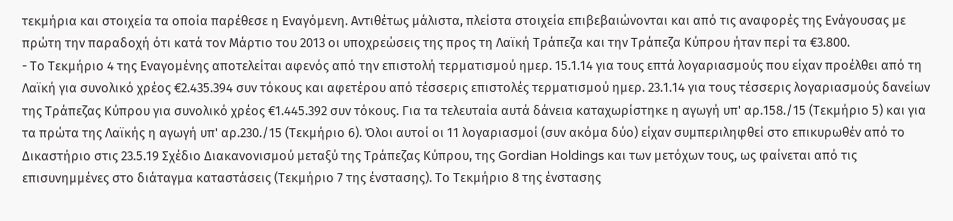τεκμήρια και στοιχεία τα οποία παρέθεσε η Εναγόμενη. Αντιθέτως μάλιστα, πλείστα στοιχεία επιβεβαιώνονται και από τις αναφορές της Ενάγουσας με πρώτη την παραδοχή ότι κατά τον Μάρτιο του 2013 οι υποχρεώσεις της προς τη Λαϊκή Τράπεζα και την Τράπεζα Κύπρου ήταν περί τα €3.800.
- Το Τεκμήριο 4 της Εναγομένης αποτελείται αφενός από την επιστολή τερματισμού ημερ. 15.1.14 για τους επτά λογαριασμούς που είχαν προέλθει από τη Λαϊκή για συνολικό χρέος €2.435.394 συν τόκους και αφετέρου από τέσσερις επιστολές τερματισμού ημερ. 23.1.14 για τους τέσσερις λογαριασμούς δανείων της Τράπεζας Κύπρου για συνολικό χρέος €1.445.392 συν τόκους. Για τα τελευταία αυτά δάνεια καταχωρίστηκε η αγωγή υπ' αρ.158./15 (Τεκμήριο 5) και για τα πρώτα της Λαϊκής η αγωγή υπ' αρ.230./15 (Τεκμήριο 6). Όλοι αυτοί οι 11 λογαριασμοί (συν ακόμα δύο) είχαν συμπεριληφθεί στο επικυρωθέν από το Δικαστήριο στις 23.5.19 Σχέδιο Διακανονισμού μεταξύ της Τράπεζας Κύπρου, της Gordian Holdings και των μετόχων τους, ως φαίνεται από τις επισυνημμένες στο διάταγμα καταστάσεις (Τεκμήριο 7 της ένστασης). Το Τεκμήριο 8 της ένστασης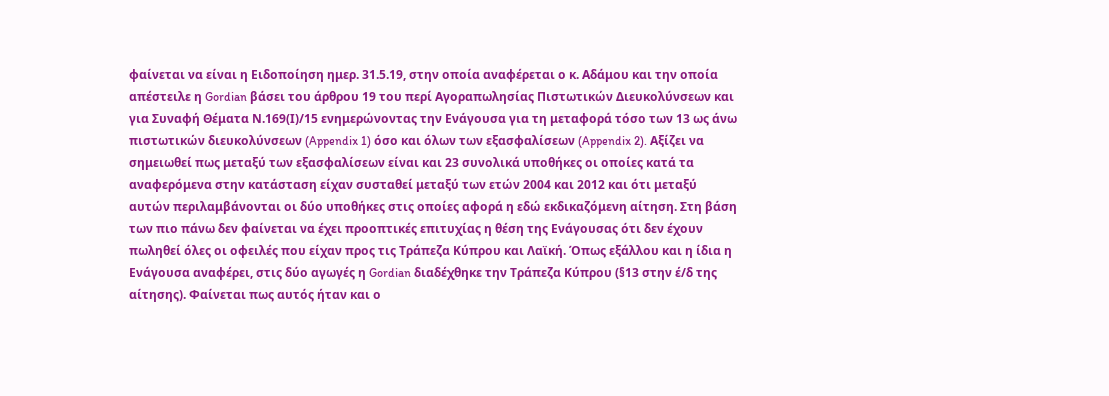φαίνεται να είναι η Ειδοποίηση ημερ. 31.5.19, στην οποία αναφέρεται ο κ. Αδάμου και την οποία απέστειλε η Gordian βάσει του άρθρου 19 του περί Αγοραπωλησίας Πιστωτικών Διευκολύνσεων και για Συναφή Θέματα Ν.169(Ι)/15 ενημερώνοντας την Ενάγουσα για τη μεταφορά τόσο των 13 ως άνω πιστωτικών διευκολύνσεων (Appendix 1) όσο και όλων των εξασφαλίσεων (Appendix 2). Αξίζει να σημειωθεί πως μεταξύ των εξασφαλίσεων είναι και 23 συνολικά υποθήκες οι οποίες κατά τα αναφερόμενα στην κατάσταση είχαν συσταθεί μεταξύ των ετών 2004 και 2012 και ότι μεταξύ αυτών περιλαμβάνονται οι δύο υποθήκες στις οποίες αφορά η εδώ εκδικαζόμενη αίτηση. Στη βάση των πιο πάνω δεν φαίνεται να έχει προοπτικές επιτυχίας η θέση της Ενάγουσας ότι δεν έχουν πωληθεί όλες οι οφειλές που είχαν προς τις Τράπεζα Κύπρου και Λαϊκή. Όπως εξάλλου και η ίδια η Ενάγουσα αναφέρει, στις δύο αγωγές η Gordian διαδέχθηκε την Τράπεζα Κύπρου (§13 στην έ/δ της αίτησης). Φαίνεται πως αυτός ήταν και ο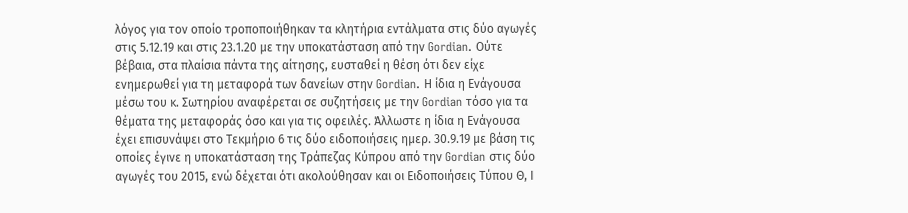λόγος για τον οποίο τροποποιήθηκαν τα κλητήρια εντάλματα στις δύο αγωγές στις 5.12.19 και στις 23.1.20 με την υποκατάσταση από την Gordian. Ούτε βέβαια, στα πλαίσια πάντα της αίτησης, ευσταθεί η θέση ότι δεν είχε ενημερωθεί για τη μεταφορά των δανείων στην Gordian. Η ίδια η Ενάγουσα μέσω του κ. Σωτηρίου αναφέρεται σε συζητήσεις με την Gordian τόσο για τα θέματα της μεταφοράς όσο και για τις οφειλές. Άλλωστε η ίδια η Ενάγουσα έχει επισυνάψει στο Τεκμήριο 6 τις δύο ειδοποιήσεις ημερ. 30.9.19 με βάση τις οποίες έγινε η υποκατάσταση της Τράπεζας Κύπρου από την Gordian στις δύο αγωγές του 2015, ενώ δέχεται ότι ακολούθησαν και οι Ειδοποιήσεις Τύπου Θ, Ι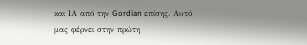και ΙΑ από την Gordian επίσης. Αυτό μας φέρνει στην πρώτη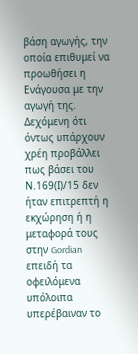βάση αγωγής, την οποία επιθυμεί να προωθήσει η Ενάγουσα με την αγωγή της. Δεχόμενη ότι όντως υπάρχουν χρέη προβάλλει πως βάσει του Ν.169(Ι)/15 δεν ήταν επιτρεπτή η εκχώρηση ή η μεταφορά τους στην Gordian επειδή τα οφειλόμενα υπόλοιπα υπερέβαιναν το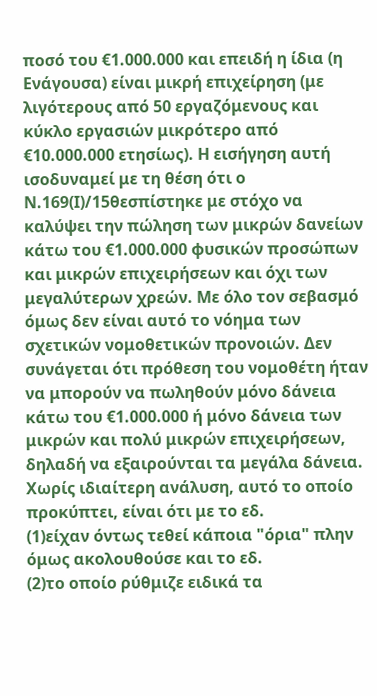ποσό του €1.000.000 και επειδή η ίδια (η Ενάγουσα) είναι μικρή επιχείρηση (με λιγότερους από 50 εργαζόμενους και κύκλο εργασιών μικρότερο από €10.000.000 ετησίως). Η εισήγηση αυτή ισοδυναμεί με τη θέση ότι ο Ν.169(Ι)/15θεσπίστηκε με στόχο να καλύψει την πώληση των μικρών δανείων κάτω του €1.000.000 φυσικών προσώπων και μικρών επιχειρήσεων και όχι των μεγαλύτερων χρεών. Με όλο τον σεβασμό όμως δεν είναι αυτό το νόημα των σχετικών νομοθετικών προνοιών. Δεν συνάγεται ότι πρόθεση του νομοθέτη ήταν να μπορούν να πωληθούν μόνο δάνεια κάτω του €1.000.000 ή μόνο δάνεια των μικρών και πολύ μικρών επιχειρήσεων, δηλαδή να εξαιρούνται τα μεγάλα δάνεια. Χωρίς ιδιαίτερη ανάλυση, αυτό το οποίο προκύπτει, είναι ότι με το εδ.
(1)είχαν όντως τεθεί κάποια "όρια" πλην όμως ακολουθούσε και το εδ.
(2)το οποίο ρύθμιζε ειδικά τα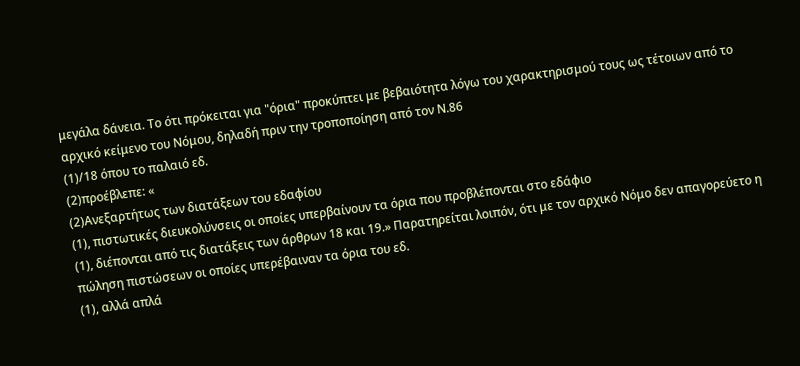μεγάλα δάνεια. Το ότι πρόκειται για "όρια" προκύπτει με βεβαιότητα λόγω του χαρακτηρισμού τους ως τέτοιων από το αρχικό κείμενο του Νόμου, δηλαδή πριν την τροποποίηση από τον Ν.86
(1)/18 όπου το παλαιό εδ.
(2)προέβλεπε: «
(2)Ανεξαρτήτως των διατάξεων του εδαφίου
(1), πιστωτικές διευκολύνσεις οι οποίες υπερβαίνουν τα όρια που προβλέπονται στο εδάφιο
(1), διέπονται από τις διατάξεις των άρθρων 18 και 19.» Παρατηρείται λοιπόν, ότι με τον αρχικό Νόμο δεν απαγορεύετο η πώληση πιστώσεων οι οποίες υπερέβαιναν τα όρια του εδ.
(1), αλλά απλά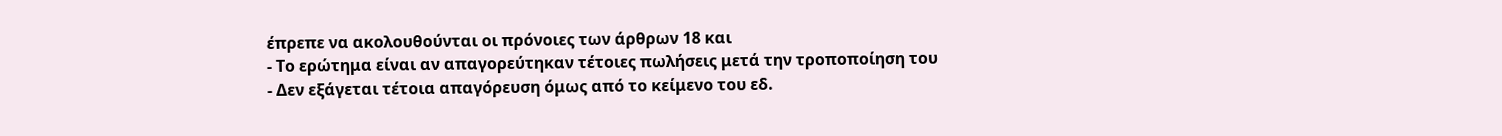έπρεπε να ακολουθούνται οι πρόνοιες των άρθρων 18 και
- Το ερώτημα είναι αν απαγορεύτηκαν τέτοιες πωλήσεις μετά την τροποποίηση του
- Δεν εξάγεται τέτοια απαγόρευση όμως από το κείμενο του εδ.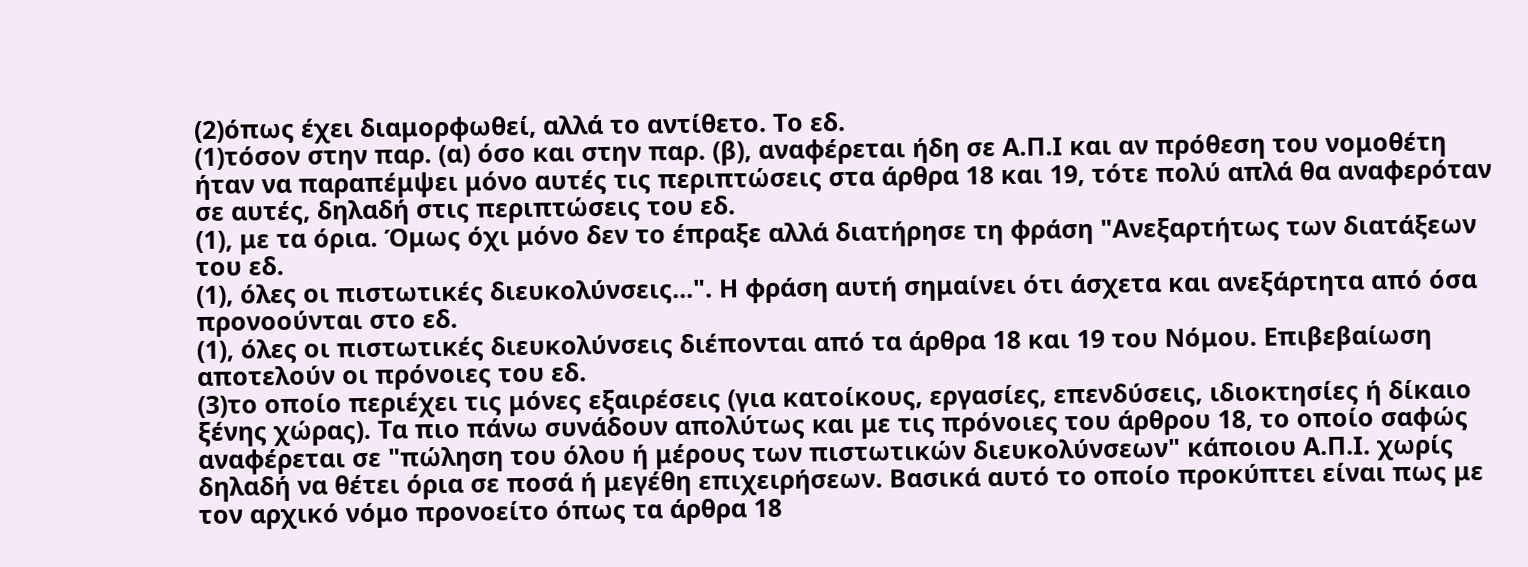(2)όπως έχει διαμορφωθεί, αλλά το αντίθετο. Το εδ.
(1)τόσον στην παρ. (α) όσο και στην παρ. (β), αναφέρεται ήδη σε Α.Π.Ι και αν πρόθεση του νομοθέτη ήταν να παραπέμψει μόνο αυτές τις περιπτώσεις στα άρθρα 18 και 19, τότε πολύ απλά θα αναφερόταν σε αυτές, δηλαδή στις περιπτώσεις του εδ.
(1), με τα όρια. Όμως όχι μόνο δεν το έπραξε αλλά διατήρησε τη φράση "Ανεξαρτήτως των διατάξεων του εδ.
(1), όλες οι πιστωτικές διευκολύνσεις...". Η φράση αυτή σημαίνει ότι άσχετα και ανεξάρτητα από όσα προνοούνται στο εδ.
(1), όλες οι πιστωτικές διευκολύνσεις διέπονται από τα άρθρα 18 και 19 του Νόμου. Επιβεβαίωση αποτελούν οι πρόνοιες του εδ.
(3)το οποίο περιέχει τις μόνες εξαιρέσεις (για κατοίκους, εργασίες, επενδύσεις, ιδιοκτησίες ή δίκαιο ξένης χώρας). Τα πιο πάνω συνάδουν απολύτως και με τις πρόνοιες του άρθρου 18, το οποίο σαφώς αναφέρεται σε "πώληση του όλου ή μέρους των πιστωτικών διευκολύνσεων" κάποιου Α.Π.Ι. χωρίς δηλαδή να θέτει όρια σε ποσά ή μεγέθη επιχειρήσεων. Βασικά αυτό το οποίο προκύπτει είναι πως με τον αρχικό νόμο προνοείτο όπως τα άρθρα 18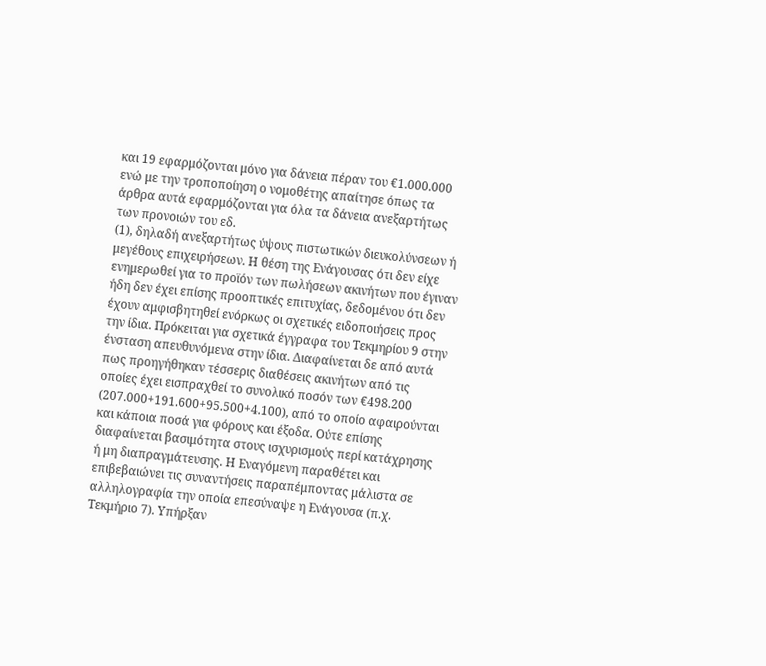και 19 εφαρμόζονται μόνο για δάνεια πέραν του €1.000.000 ενώ με την τροποποίηση ο νομοθέτης απαίτησε όπως τα άρθρα αυτά εφαρμόζονται για όλα τα δάνεια ανεξαρτήτως των προνοιών του εδ.
(1), δηλαδή ανεξαρτήτως ύψους πιστωτικών διευκολύνσεων ή μεγέθους επιχειρήσεων. Η θέση της Ενάγουσας ότι δεν είχε ενημερωθεί για το προϊόν των πωλήσεων ακινήτων που έγιναν ήδη δεν έχει επίσης προοπτικές επιτυχίας, δεδομένου ότι δεν έχουν αμφισβητηθεί ενόρκως οι σχετικές ειδοποιήσεις προς την ίδια. Πρόκειται για σχετικά έγγραφα του Τεκμηρίου 9 στην ένσταση απευθυνόμενα στην ίδια. Διαφαίνεται δε από αυτά πως προηγήθηκαν τέσσερις διαθέσεις ακινήτων από τις οποίες έχει εισπραχθεί το συνολικό ποσόν των €498.200 (207.000+191.600+95.500+4.100), από το οποίο αφαιρούνται και κάποια ποσά για φόρους και έξοδα. Ούτε επίσης διαφαίνεται βασιμότητα στους ισχυρισμούς περί κατάχρησης ή μη διαπραγμάτευσης. Η Εναγόμενη παραθέτει και επιβεβαιώνει τις συναντήσεις παραπέμποντας μάλιστα σε αλληλογραφία την οποία επεσύναψε η Ενάγουσα (π.χ. Τεκμήριο 7). Υπήρξαν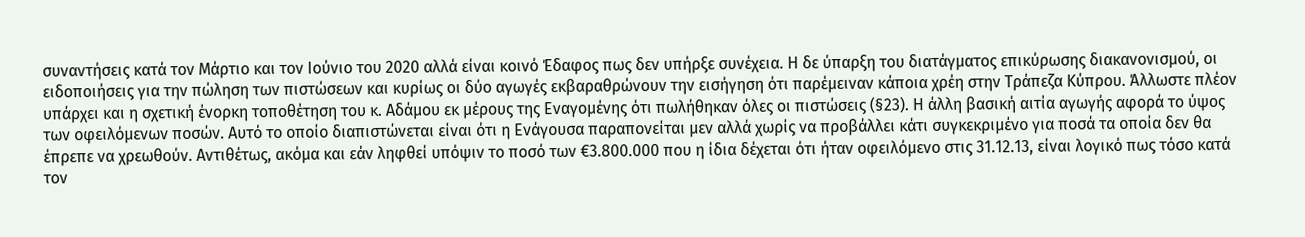συναντήσεις κατά τον Μάρτιο και τον Ιούνιο του 2020 αλλά είναι κοινό Έδαφος πως δεν υπήρξε συνέχεια. Η δε ύπαρξη του διατάγματος επικύρωσης διακανονισμού, οι ειδοποιήσεις για την πώληση των πιστώσεων και κυρίως οι δύο αγωγές εκβαραθρώνουν την εισήγηση ότι παρέμειναν κάποια χρέη στην Τράπεζα Κύπρου. Άλλωστε πλέον υπάρχει και η σχετική ένορκη τοποθέτηση του κ. Αδάμου εκ μέρους της Εναγομένης ότι πωλήθηκαν όλες οι πιστώσεις (§23). Η άλλη βασική αιτία αγωγής αφορά το ύψος των οφειλόμενων ποσών. Αυτό το οποίο διαπιστώνεται είναι ότι η Ενάγουσα παραπονείται μεν αλλά χωρίς να προβάλλει κάτι συγκεκριμένο για ποσά τα οποία δεν θα έπρεπε να χρεωθούν. Αντιθέτως, ακόμα και εάν ληφθεί υπόψιν το ποσό των €3.800.000 που η ίδια δέχεται ότι ήταν οφειλόμενο στις 31.12.13, είναι λογικό πως τόσο κατά τον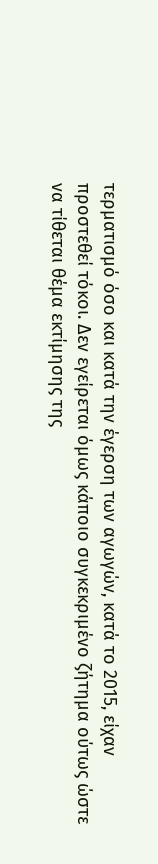τερματισμό όσο και κατά την έγερση των αγωγών, κατά το 2015, είχαν προστεθεί τόκοι. Δεν εγείρεται όμως κάποιο συγκεκριμένο ζήτημα ούτως ώστε να τίθεται θέμα εκτίμησης της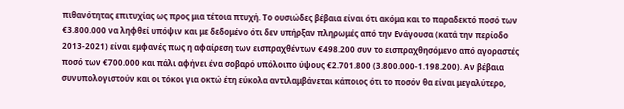πιθανότητας επιτυχίας ως προς μια τέτοια πτυχή. Το ουσιώδες βέβαια είναι ότι ακόμα και το παραδεκτό ποσό των €3.800.000 να ληφθεί υπόψιν και με δεδομένο ότι δεν υπήρξαν πληρωμές από την Ενάγουσα (κατά την περίοδο 2013-2021) είναι εμφανές πως η αφαίρεση των εισπραχθέντων €498.200 συν το εισπραχθησόμενο από αγοραστές ποσό των €700.000 και πάλι αφήνει ένα σοβαρό υπόλοιπο ύψους €2.701.800 (3.800.000-1.198.200). Αν βέβαια συνυπολογιστούν και οι τόκοι για οκτώ έτη εύκολα αντιλαμβάνεται κάποιος ότι το ποσόν θα είναι μεγαλύτερο,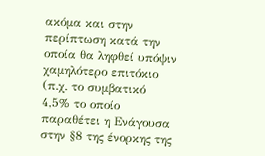ακόμα και στην περίπτωση κατά την οποία θα ληφθεί υπόψιν χαμηλότερο επιτόκιο (π.χ. το συμβατικό 4,5% το οποίο παραθέτει η Ενάγουσα στην §8 της ένορκης της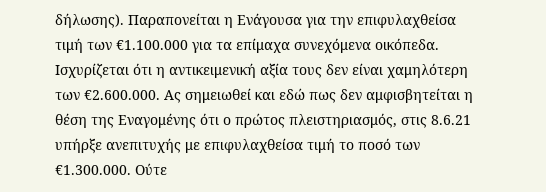δήλωσης). Παραπονείται η Ενάγουσα για την επιφυλαχθείσα τιμή των €1.100.000 για τα επίμαχα συνεχόμενα οικόπεδα. Ισχυρίζεται ότι η αντικειμενική αξία τους δεν είναι χαμηλότερη των €2.600.000. Ας σημειωθεί και εδώ πως δεν αμφισβητείται η θέση της Εναγομένης ότι ο πρώτος πλειστηριασμός, στις 8.6.21 υπήρξε ανεπιτυχής με επιφυλαχθείσα τιμή το ποσό των €1.300.000. Ούτε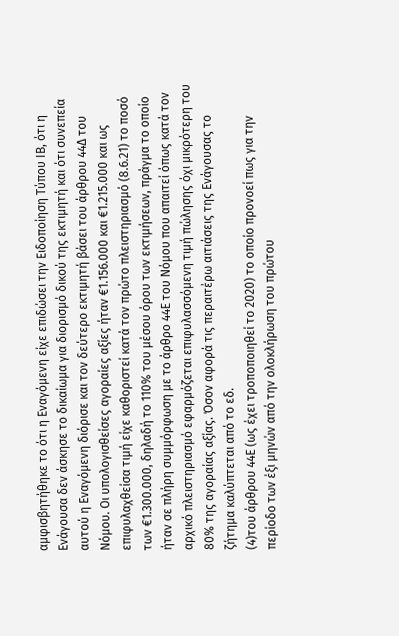αμφισβητήθηκε το ότι η Εναγόμενη είχε επιδώσει την Ειδοποίηση Τύπου ΙΒ, ότι η Ενάγουσα δεν άσκησε το δικαίωμα για διορισμό δικού της εκτιμητή και ότι συνεπεία αυτού η Εναγόμενη διόρισε και τον δεύτερο εκτιμητή βάσει του άρθρου 44Δ του Νόμου. Οι υπολογισθείσες αγοραίες αξίες ήταν €1.156.000 και €1.215.000 και ως επιφυλαχθείσα τιμή είχε καθοριστεί κατά τον πρώτο πλειστηριασμό (8.6.21) το ποσό των €1.300.000, δηλαδή το 110% του μέσου όρου των εκτιμήσεων, πράγμα το οποίο ήταν σε πλήρη συμμόρφωση με το άρθρο 44Ε του Νόμου που απαιτεί όπως κατά τον αρχικό πλειστηριασμό εφαρμόζεται επιφυλασσόμενη τιμή πώλησης όχι μικρότερη του 80% της αγοραίας αξίας. Όσον αφορά τις περαιτέρω αιτιάσεις της Ενάγουσας το ζήτημα καλύπτεται από το εδ.
(4)του άρθρου 44Ε (ως έχει τροποποιηθεί το 2020) το οποίο προνοεί πως για την περίοδο των έξι μηνών από την ολοκλήρωση του πρώτου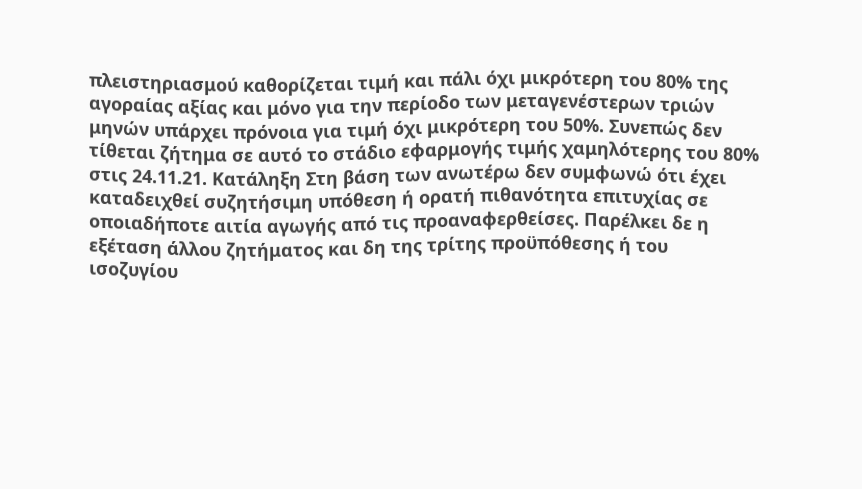πλειστηριασμού καθορίζεται τιμή και πάλι όχι μικρότερη του 80% της αγοραίας αξίας και μόνο για την περίοδο των μεταγενέστερων τριών μηνών υπάρχει πρόνοια για τιμή όχι μικρότερη του 50%. Συνεπώς δεν τίθεται ζήτημα σε αυτό το στάδιο εφαρμογής τιμής χαμηλότερης του 80% στις 24.11.21. Κατάληξη Στη βάση των ανωτέρω δεν συμφωνώ ότι έχει καταδειχθεί συζητήσιμη υπόθεση ή ορατή πιθανότητα επιτυχίας σε οποιαδήποτε αιτία αγωγής από τις προαναφερθείσες. Παρέλκει δε η εξέταση άλλου ζητήματος και δη της τρίτης προϋπόθεσης ή του ισοζυγίου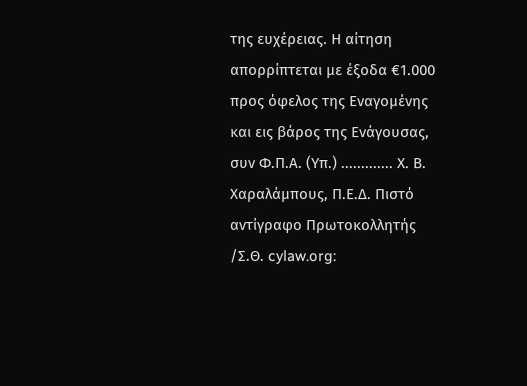της ευχέρειας. Η αίτηση απορρίπτεται με έξοδα €1.000 προς όφελος της Εναγομένης και εις βάρος της Ενάγουσας, συν Φ.Π.Α. (Υπ.) ............. Χ. Β. Χαραλάμπους, Π.Ε.Δ. Πιστό αντίγραφο Πρωτοκολλητής /Σ.Θ. cylaw.org: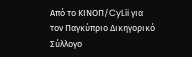Από το ΚΙΝOΠ/CyLii για τον Παγκύπριο Δικηγορικό Σύλλογο